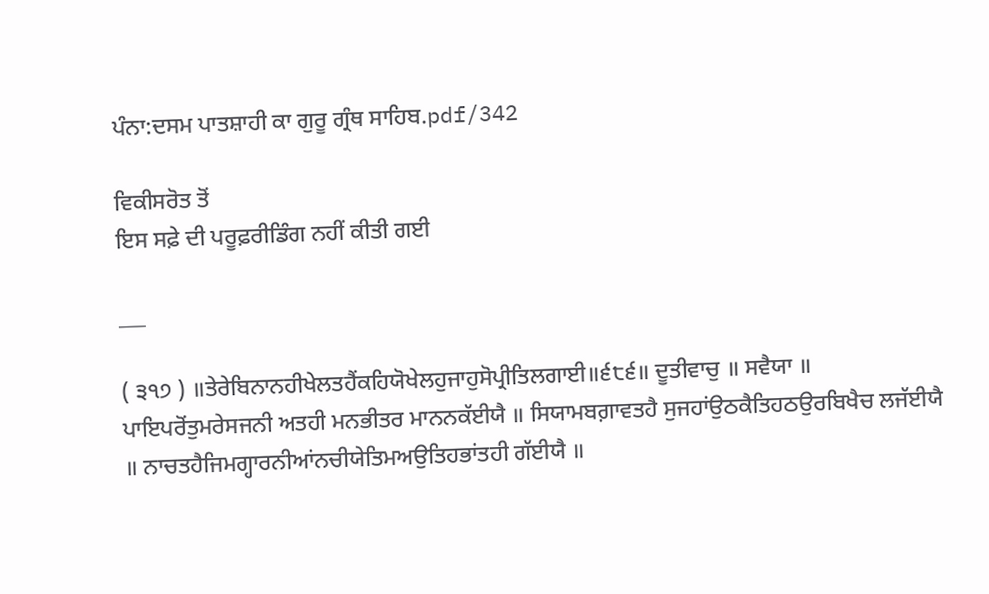ਪੰਨਾ:ਦਸਮ ਪਾਤਸ਼ਾਹੀ ਕਾ ਗੁਰੂ ਗ੍ਰੰਥ ਸਾਹਿਬ.pdf/342

ਵਿਕੀਸਰੋਤ ਤੋਂ
ਇਸ ਸਫ਼ੇ ਦੀ ਪਰੂਫ਼ਰੀਡਿੰਗ ਨਹੀਂ ਕੀਤੀ ਗਈ

___

( ੩੧੭ ) ॥ਤੇਰੇਬਿਨਾਨਹੀਖੇਲਤਹੈਂਕਹਿਯੋਖੇਲਹੁਜਾਹੁਸੋਪ੍ਰੀਤਿਲਗਾਈ॥੬੮੬॥ ਦੂਤੀਵਾਚੁ ॥ ਸਵੈਯਾ ॥ ਪਾਇਪਰੋਂਤੁਮਰੇਸਜਨੀ ਅਤਹੀ ਮਨਭੀਤਰ ਮਾਨਨਕੱਈਯੈ ॥ ਸਿਯਾਮਬਗ਼ਾਵਤਹੈ ਸੁਜਹਾਂਉਠਕੈਤਿਹਠਉਰਬਿਖੈਚ ਲਜੱਈਯੈ ॥ ਨਾਚਤਹੈਜਿਮਗ੍ਹਾਰਨੀਆਂਨਚੀਯੇਤਿਮਅਉਤਿਹਭਾਂਤਹੀ ਗੱਈਯੈ ॥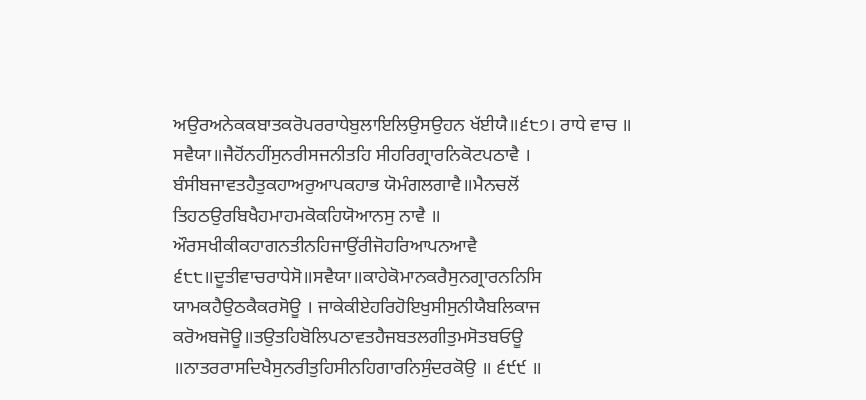ਅਉਰਅਨੇਕਕਬਾਤਕਰੋਪਰਰਾਧੇਬੁਲਾਇਲਿਉਸਉਹਨ ਖੱਈਯੈ॥੬੮੭। ਰਾਧੇ ਵਾਚ ॥ ਸਵੈਯਾ॥ਜੈਹੋਂਨਹੀਂਸੁਨਰੀਸਜਨੀਤਹਿ ਸੀਹਰਿਗ੍ਰਾਰਨਿਕੋਟਪਠਾਵੈ । ਬੰਸੀਬਜਾਵਤਹੈਤੁਕਹਾਅਰੁਆਪਕਹਾਭ ਯੋਮੰਗਲਗਾਵੈ॥ਮੈਨਚਲੋਂ ਤਿਹਠਉਰਬਿਖੈਹਮਾਹਮਕੋਕਹਿਯੋਆਨਸੁ ਨਾਵੈ ॥ ਔਰਸਖੀਕੀਕਹਾਗਨਤੀਨਹਿਜਾਉਂਰੀਜੋਹਰਿਆਪਨਆਵੈ ੬੮੮॥ਦੂਤੀਵਾਚਰਾਧੇਸੋ॥ਸਵੈਯਾ॥ਕਾਹੇਕੋਮਾਨਕਰੈਸੁਨਗ੍ਰਾਰਨਨਿਸਿ ਯਾਮਕਹੈਉਠਕੈਕਰਸੋਊ । ਜਾਕੇਕੀਏਹਰਿਹੋਇਖੁਸੀਸੁਨੀਯੈਬਲਿਕਾਜ ਕਰੋਅਬਜੋਊ॥ਤਉਤਹਿਬੋਲਿਪਠਾਵਤਹੈਜਬਤਲਗੀਤੁਮਸੋਤਬਓਊ ॥ਨਾਤਰਰਾਸਦਿਖੈਸੁਨਰੀਤੁਹਿਸੀਨਹਿਗਾਰਨਿਸੁੰਦਰਕੋਉ ॥ ੬੯੯ ॥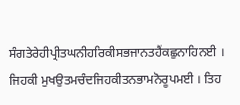ਸੰਗਤੇਰੇਹੀਪ੍ਰੀਤਘਨੀਹਰਿਕੀਸਭਜਾਨਤਹੈਂਕਛੁਨਾਹਿਨਈ । ਜਿਹਕੀ ਮੁਖਉਤਮਚੰਦਜਿਹਕੀਤਨਭਾਮਨੋਰੂਪਮਈ । ਤਿਹ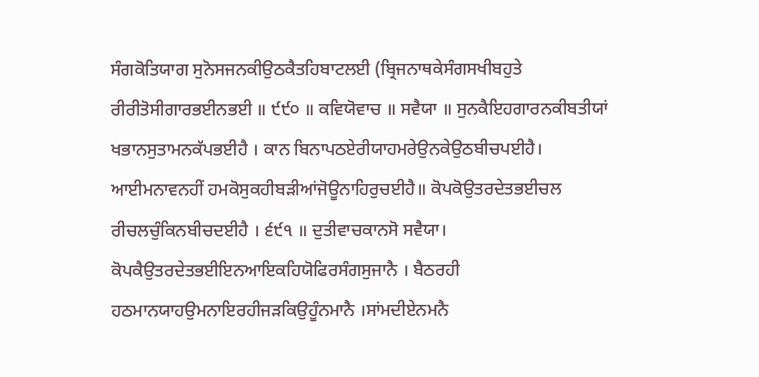ਸੰਗਕੋਤਿਯਾਗ ਸੁਨੋਸਜਨਕੀਉਠਕੈਤਹਿਬਾਟਲਈ (ਬ੍ਰਿਜਨਾਥਕੇਸੰਗਸਖੀਬਹੁਤੇ ਰੀਰੀਤੋਸੀਗਾਰਭਈਨਭਈ ॥ ੯੯੦ ॥ ਕਵਿਯੋਵਾਚ ॥ ਸਵੈਯਾ ॥ ਸੁਨਕੈਇਹਗਾਰਨਕੀਬਤੀਯਾਂ ਖਭਾਨਸੁਤਾਮਨਕੱਪਭਈਹੈ । ਕਾਨ ਬਿਨਾਪਠਏਰੀਯਾਹਮਰੇਉਨਕੇਉਠਬੀਚਪਈਹੈ। ਆਈਮਨਾਵਨਹੀਂ ਹਮਕੋਸੁਕਹੀਬੜੀਆਂਜੋਊਨਾਹਿਰੁਚਈਹੈ॥ ਕੋਪਕੋਉਤਰਦੇਤਭਈਚਲ ਰੀਚਲਚੁੰਕਿਨਬੀਚਦਈਹੈ । ੬੯੧ ॥ ਦੁਤੀਵਾਚਕਾਨਸੋ ਸਵੈਯਾ। ਕੋਪਕੈਉਤਰਦੇਤਭਈਇਨਆਇਕਹਿਯੋਫਿਰਸੰਗਸੁਜਾਨੈ । ਬੈਠਰਹੀ ਹਠਮਾਨਯਾਹਉਮਨਾਇਰਹੀਜੜਕਿਉਹੂੰਨਮਾਨੈ ।ਸਾਂਮਦੀਏਨਮਨੈ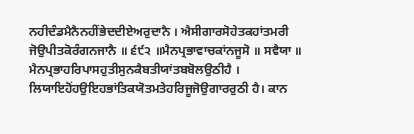ਨਹੀਦੰਡਮੈਨੈਨਹੀਂਭੇਦਦੀਏਅਰੁਦਾਨੈ । ਐਸੀਗਾਰਸੋਹੇਤਕਹਾਂਤਮਰੀ ਜੋਉਪੀਤਕੋਰੰਗਨਜਾਨੈ ॥ ੬੯੨ ॥ਮੈਨਪ੍ਰਭਾਵਾਚਕਾਂਨਜੂਸੋ ॥ ਸਵੈਯਾ ॥ ਮੈਨਪ੍ਰਭਾਹਰਿਪਾਸਹੁਤੀਸੁਨਕੈਬਤੀਯਾਂਤਬਬੋਲਉਠੀਹੈ । ਲਿਯਾਇਹੋਂਹਉਇਹਭਾਂਤਿਕਯੋਤਮਤੇਹਰਿਜੂਜੋਉਗਾਰਰੁਠੀ ਹੈ। ਕਾਨ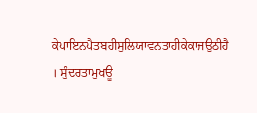ਕੇਪਾਇਨਪੈਤਬਹੀਸੁਲਿਯਾਵਨਤਾਹੀਕੇਕਾਜਉਠੀਹੈ । ਸੁੰਦਰਤਾਮੁਖਊ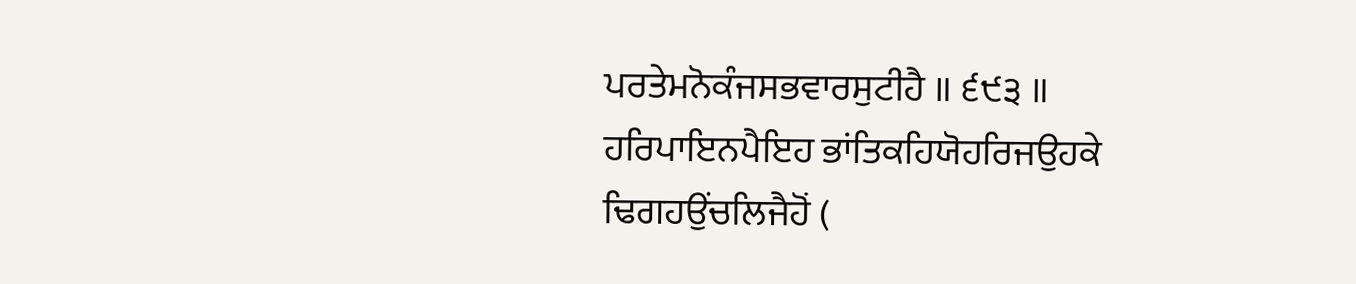ਪਰਤੇਮਨੋਕੰਜਸਭਵਾਰਸੁਟੀਹੈ ॥ ੬੯੩ ॥ ਹਰਿਪਾਇਨਪੈਇਹ ਭਾਂਤਿਕਹਿਯੋਹਰਿਜਉਹਕੇ ਢਿਗਹਉਂਚਲਿਜੈਹੋਂ (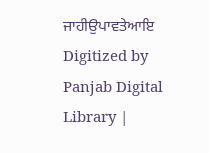ਜਾਹੀਉਪਾਵਤੇਆਇ Digitized by Panjab Digital Library |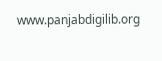www.panjabdigilib.org